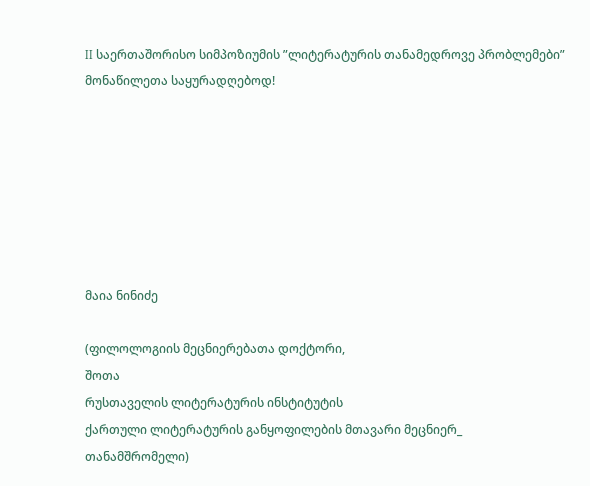II საერთაშორისო სიმპოზიუმის ”ლიტერატურის თანამედროვე პრობლემები”
მონაწილეთა საყურადღებოდ!







მაია ნინიძე

(ფილოლოგიის მეცნიერებათა დოქტორი,
შოთა
რუსთაველის ლიტერატურის ინსტიტუტის
ქართული ლიტერატურის განყოფილების მთავარი მეცნიერ_
თანამშრომელი)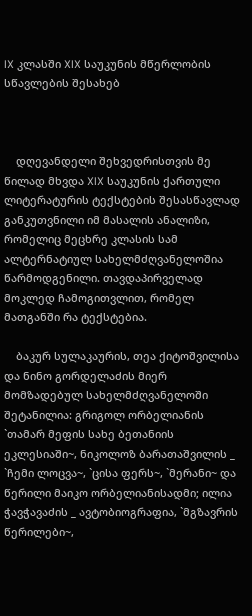IX კლასში XIX საუკუნის მწერლობის სწავლების შესახებ



    დღევანდელი შეხვედრისთვის მე წილად მხვდა XIX საუკუნის ქართული ლიტერატურის ტექსტების შესასწავლად განკუთვნილი იმ მასალის ანალიზი, რომელიც მეცხრე კლასის სამ ალტერნატიულ სახელმძღვანელოშია წარმოდგენილი. თავდაპირველად მოკლედ ჩამოგითვლით, რომელ მათგანში რა ტექსტებია.

    ბაკურ სულაკაურის, თეა ქიტოშვილისა და ნინო გორდელაძის მიერ მომზადებულ სახელმძღვანელოში შეტანილია: გრიგოლ ორბელიანის `თამარ მეფის სახე ბეთანიის ეკლესიაში~, ნიკოლოზ ბარათაშვილის _ `ჩემი ლოცვა~, `ცისა ფერს~, `მერანი~ და წერილი მაიკო ორბელიანისადმი; ილია ჭავჭავაძის _ ავტობიოგრაფია, `მგზავრის წერილები~,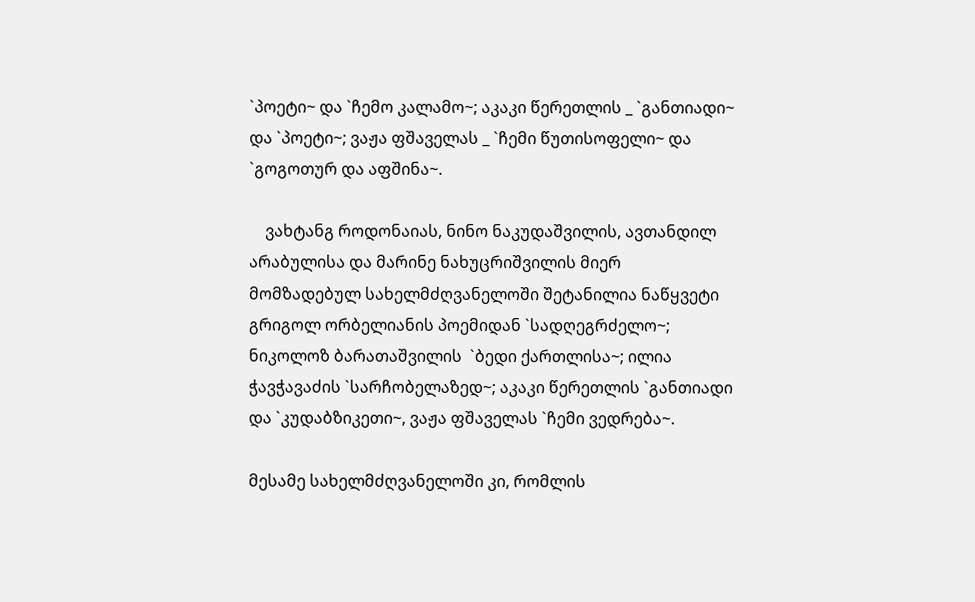`პოეტი~ და `ჩემო კალამო~; აკაკი წერეთლის _ `განთიადი~ და `პოეტი~; ვაჟა ფშაველას _ `ჩემი წუთისოფელი~ და `გოგოთურ და აფშინა~.

    ვახტანგ როდონაიას, ნინო ნაკუდაშვილის, ავთანდილ არაბულისა და მარინე ნახუცრიშვილის მიერ მომზადებულ სახელმძღვანელოში შეტანილია ნაწყვეტი გრიგოლ ორბელიანის პოემიდან `სადღეგრძელო~; ნიკოლოზ ბარათაშვილის  `ბედი ქართლისა~; ილია ჭავჭავაძის `სარჩობელაზედ~; აკაკი წერეთლის `განთიადი და `კუდაბზიკეთი~, ვაჟა ფშაველას `ჩემი ვედრება~.

მესამე სახელმძღვანელოში კი, რომლის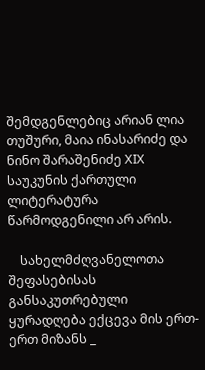შემდგენლებიც არიან ლია თუშური, მაია ინასარიძე და ნინო შარაშენიძე XIX საუკუნის ქართული ლიტერატურა წარმოდგენილი არ არის.

    სახელმძღვანელოთა შეფასებისას განსაკუთრებული ყურადღება ექცევა მის ერთ-ერთ მიზანს _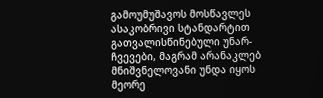გამოუმუშავოს მოსწავლეს ასაკობრივი სტანდარტით გათვალისწინებული უნარ-ჩვევები, მაგრამ არანაკლებ მნიშვნელოვანი უნდა იყოს მეორე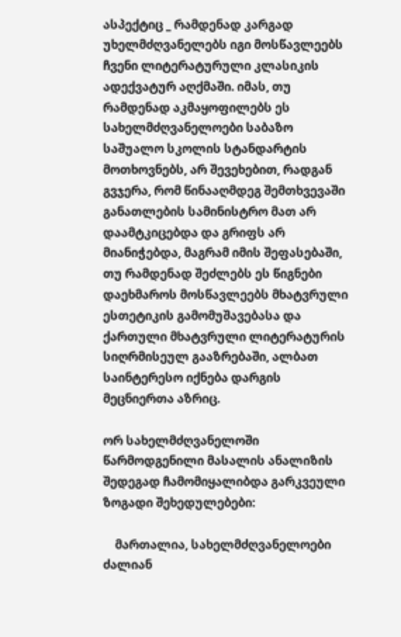ასპექტიც _ რამდენად კარგად უხელმძღვანელებს იგი მოსწავლეებს ჩვენი ლიტერატურული კლასიკის ადექვატურ აღქმაში. იმას, თუ რამდენად აკმაყოფილებს ეს სახელმძღვანელოები საბაზო საშუალო სკოლის სტანდარტის მოთხოვნებს, არ შევეხებით, რადგან გვჯერა, რომ წინააღმდეგ შემთხვევაში განათლების სამინისტრო მათ არ დაამტკიცებდა და გრიფს არ მიანიჭებდა, მაგრამ იმის შეფასებაში, თუ რამდენად შეძლებს ეს წიგნები დაეხმაროს მოსწავლეებს მხატვრული ესთეტიკის გამომუშავებასა და ქართული მხატვრული ლიტერატურის სიღრმისეულ გააზრებაში, ალბათ საინტერესო იქნება დარგის მეცნიერთა აზრიც.

ორ სახელმძღვანელოში წარმოდგენილი მასალის ანალიზის შედეგად ჩამომიყალიბდა გარკვეული ზოგადი შეხედულებები:

    მართალია, სახელმძღვანელოები ძალიან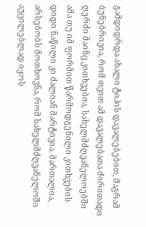გამდიდრდა ახალი ტიპის დავალებებით, მაგრამ ბუნებრივია, რომ თვით ამ დავალებათა ძირითადი ღერძი მაინც კითხვებია, სახელმძღვანელოებში ამა თუ იმ ფორმით წარმოდგენილი კითხვების დიდი ნაწილი კი ძალიან მარტივია. მართალია, არსებობს მოთხოვნა, რომ სახელმძღვანელოში აუცილებლად იყოს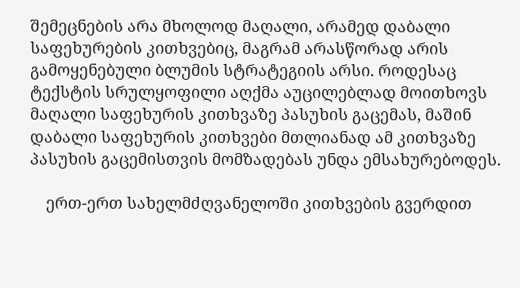შემეცნების არა მხოლოდ მაღალი, არამედ დაბალი საფეხურების კითხვებიც, მაგრამ არასწორად არის გამოყენებული ბლუმის სტრატეგიის არსი. როდესაც ტექსტის სრულყოფილი აღქმა აუცილებლად მოითხოვს მაღალი საფეხურის კითხვაზე პასუხის გაცემას, მაშინ დაბალი საფეხურის კითხვები მთლიანად ამ კითხვაზე პასუხის გაცემისთვის მომზადებას უნდა ემსახურებოდეს.

    ერთ-ერთ სახელმძღვანელოში კითხვების გვერდით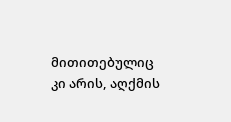მითითებულიც კი არის, აღქმის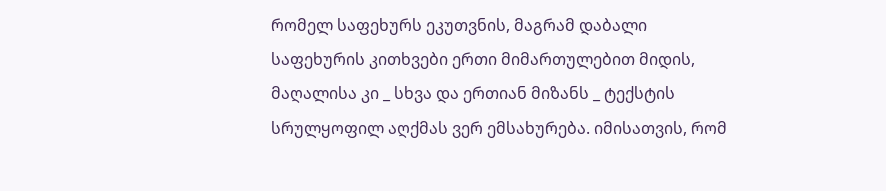რომელ საფეხურს ეკუთვნის, მაგრამ დაბალი საფეხურის კითხვები ერთი მიმართულებით მიდის, მაღალისა კი _ სხვა და ერთიან მიზანს _ ტექსტის სრულყოფილ აღქმას ვერ ემსახურება. იმისათვის, რომ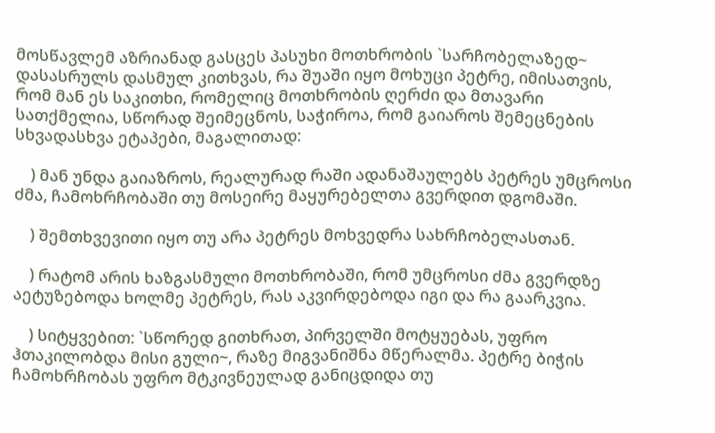მოსწავლემ აზრიანად გასცეს პასუხი მოთხრობის `სარჩობელაზედ~ დასასრულს დასმულ კითხვას, რა შუაში იყო მოხუცი პეტრე, იმისათვის, რომ მან ეს საკითხი, რომელიც მოთხრობის ღერძი და მთავარი სათქმელია, სწორად შეიმეცნოს, საჭიროა, რომ გაიაროს შემეცნების სხვადასხვა ეტაპები, მაგალითად:

    ) მან უნდა გაიაზროს, რეალურად რაში ადანაშაულებს პეტრეს უმცროსი ძმა, ჩამოხრჩობაში თუ მოსეირე მაყურებელთა გვერდით დგომაში.

    ) შემთხვევითი იყო თუ არა პეტრეს მოხვედრა სახრჩობელასთან.

    ) რატომ არის ხაზგასმული მოთხრობაში, რომ უმცროსი ძმა გვერდზე აეტუზებოდა ხოლმე პეტრეს, რას აკვირდებოდა იგი და რა გაარკვია.

    ) სიტყვებით: `სწორედ გითხრათ, პირველში მოტყუებას, უფრო ჰთაკილობდა მისი გული~, რაზე მიგვანიშნა მწერალმა. პეტრე ბიჭის ჩამოხრჩობას უფრო მტკივნეულად განიცდიდა თუ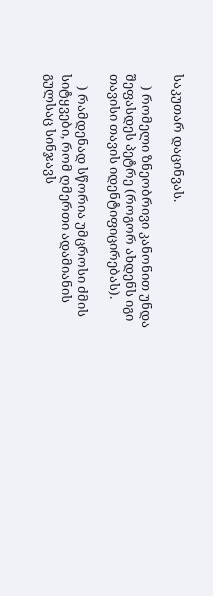საკუთარ დაცინვას.

    ) რომელი ზნეობრივი კანონით უნდა შეფასდეს პეტრე (როგორ ახდენს იგი თავისი თავის იდენტიფიცირებას).

    ) რამდენად სწორია უმცროსი ძმის სიტყვები, რომ ღმერთი ადამიანის გულსაც სინჯავს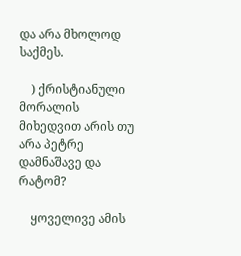და არა მხოლოდ საქმეს.

    ) ქრისტიანული მორალის მიხედვით არის თუ არა პეტრე დამნაშავე და რატომ?

    ყოველივე ამის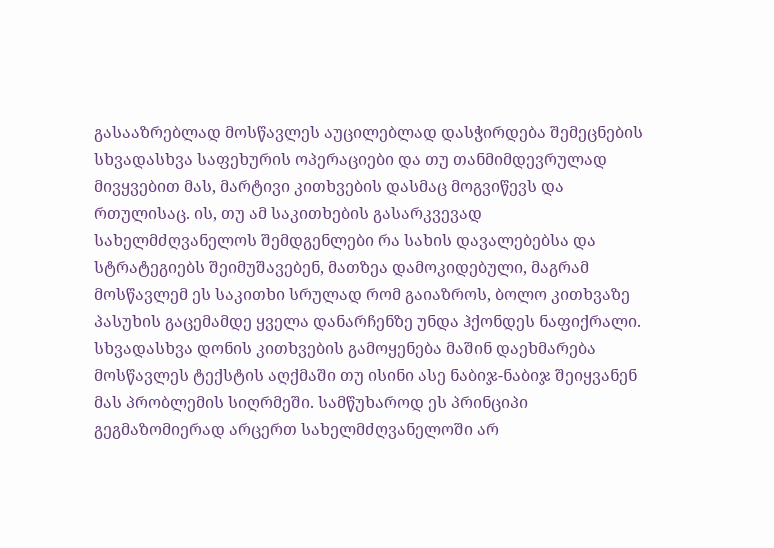გასააზრებლად მოსწავლეს აუცილებლად დასჭირდება შემეცნების სხვადასხვა საფეხურის ოპერაციები და თუ თანმიმდევრულად მივყვებით მას, მარტივი კითხვების დასმაც მოგვიწევს და რთულისაც. ის, თუ ამ საკითხების გასარკვევად სახელმძღვანელოს შემდგენლები რა სახის დავალებებსა და სტრატეგიებს შეიმუშავებენ, მათზეა დამოკიდებული, მაგრამ მოსწავლემ ეს საკითხი სრულად რომ გაიაზროს, ბოლო კითხვაზე პასუხის გაცემამდე ყველა დანარჩენზე უნდა ჰქონდეს ნაფიქრალი. სხვადასხვა დონის კითხვების გამოყენება მაშინ დაეხმარება მოსწავლეს ტექსტის აღქმაში თუ ისინი ასე ნაბიჯ-ნაბიჯ შეიყვანენ მას პრობლემის სიღრმეში. სამწუხაროდ ეს პრინციპი გეგმაზომიერად არცერთ სახელმძღვანელოში არ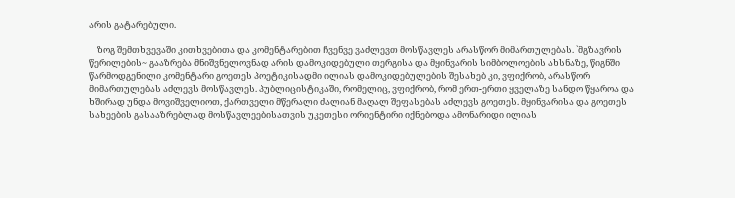არის გატარებული.

    ზოგ შემთხვევაში კითხვებითა და კომენტარებით ჩვენვე ვაძლევთ მოსწავლეს არასწორ მიმართულებას. `მგზავრის წერილების~ გააზრება მნიშვნელოვნად არის დამოკიდებული თერგისა და მყინვარის სიმბოლოების ახსნაზე, წიგნში წარმოდგენილი კომენტარი გოეთეს პოეტიკისადმი ილიას დამოკიდებულების შესახებ კი, ვფიქრობ, არასწორ მიმართულებას აძლევს მოსწავლეს. პუბლიცისტიკაში, რომელიც, ვფიქრობ, რომ ერთ-ერთი ყველაზე სანდო წყაროა და ხშირად უნდა მოვიშველიოთ, ქართველი მწერალი ძალიან მაღალ შეფასებას აძლევს გოეთეს. მყინვარისა და გოეთეს სახეების გასააზრებლად მოსწავლეებისათვის უკეთესი ორიენტირი იქნებოდა ამონარიდი ილიას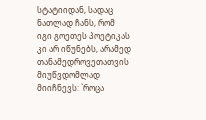სტატიიდან, სადაც ნათლად ჩანს, რომ იგი გოეთეს პოეტიკას კი არ იწუნებს, არამედ თანამედროვეთათვის მიუწვდომლად მიიჩნევს: `როცა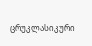ცრუკლასიკური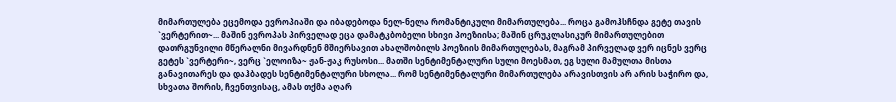მიმართულება ეცემოდა ევროპიაში და იბადებოდა ნელ-ნელა რომანტიკული მიმართულება... როცა გამოჰსჩნდა გეტე თავის `ვერტერით~... მაშინ ევროპას პირველად ეცა დამატკბობელი სხივი პოეზიისა; მაშინ ცრუკლასიკურ მიმართულებით დათრგუნვილი მწერალნი მივარდნენ მშიერსავით ახალშობილს პოეზიის მიმართულებას, მაგრამ პირველად ვერ იცნეს ვერც გეტეს `ვერტერი~, ვერც `ელოიზა~ ჟან-ჟაკ რუსოსი... მათში სენტიმენტალური სული მოესმათ, ეგ სული მამულთა მისთა განავითარეს და დაჰბადეს სენტიმენტალური სხოლა... რომ სენტიმენტალური მიმართულება არავისთვის არ არის საჭირო და, სხვათა შორის, ჩვენთვისაც, ამას თქმა აღარ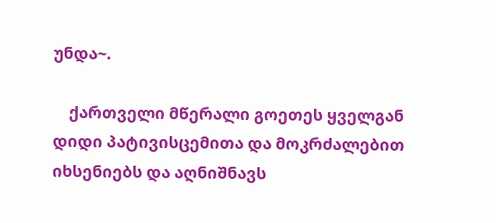უნდა~.

    ქართველი მწერალი გოეთეს ყველგან დიდი პატივისცემითა და მოკრძალებით იხსენიებს და აღნიშნავს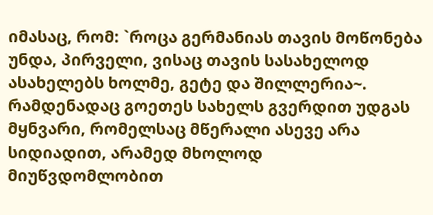იმასაც, რომ: `როცა გერმანიას თავის მოწონება უნდა, პირველი, ვისაც თავის სასახელოდ ასახელებს ხოლმე, გეტე და შილლერია~. რამდენადაც გოეთეს სახელს გვერდით უდგას მყნვარი, რომელსაც მწერალი ასევე არა სიდიადით, არამედ მხოლოდ მიუწვდომლობით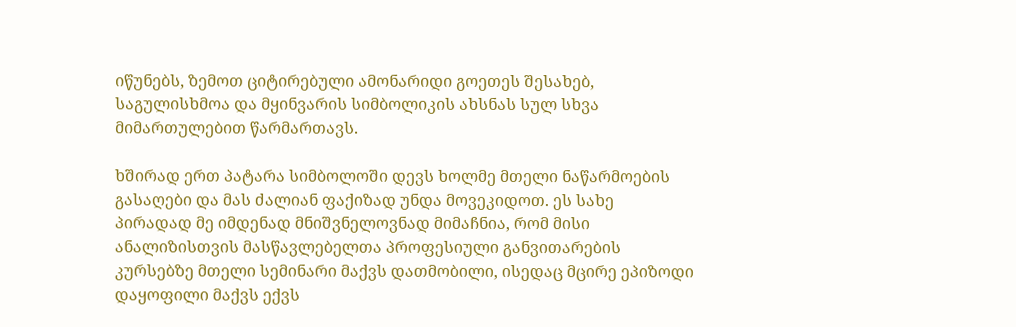იწუნებს, ზემოთ ციტირებული ამონარიდი გოეთეს შესახებ, საგულისხმოა და მყინვარის სიმბოლიკის ახსნას სულ სხვა მიმართულებით წარმართავს.

ხშირად ერთ პატარა სიმბოლოში დევს ხოლმე მთელი ნაწარმოების გასაღები და მას ძალიან ფაქიზად უნდა მოვეკიდოთ. ეს სახე პირადად მე იმდენად მნიშვნელოვნად მიმაჩნია, რომ მისი ანალიზისთვის მასწავლებელთა პროფესიული განვითარების კურსებზე მთელი სემინარი მაქვს დათმობილი, ისედაც მცირე ეპიზოდი დაყოფილი მაქვს ექვს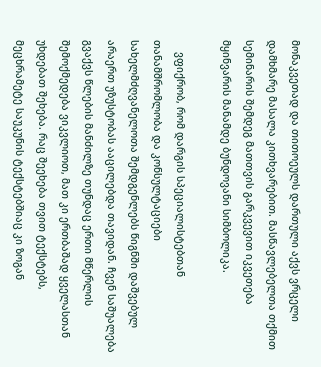მონაკვეთად და თითოეულს დართული აქვს ვრცელი დამხმარე მასალა კითხვარებით. მასწავლებელთა თქმით სემინარის შემდეგ მათთვის გარკვევით იკვეთება მყინვარის მანამდე ბუნდოვანი სიმბოლიკა.

    ვფიქრობ, რომ დარგის სპეციალისტებთან თანამშრომლობა და კონსულტაციები სახელმძღვანელოთა შემდგენლებს წიგნში დაშვებულ არაერთ უზუსტობას ააცილებდა თავიდან. ჩვენ საშუალება გვაქვს წლების მანძილზე თუნდაც ერთი მწერლის შემოქმედება ვიკვლიოთ, მათ კი ერთბაშად ყველასთან უხდებათ შეხება. რაც შეეხება თვით ტექსტებს, მეცხრამეტე საუკუნის ტექსტებშიაც კი ზოგან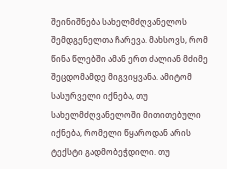შეინიშნება სახელმძღვანელოს შემდგენელთა ჩარევა. მახსოვს, რომ წინა წლებში ამან ერთ ძალიან მძიმე შეცდომამდე მიგვიყვანა. ამიტომ სასურველი იქნება, თუ სახელმძღვანელოში მითითებული იქნება, რომელი წყაროდან არის ტექსტი გადმობეჭდილი. თუ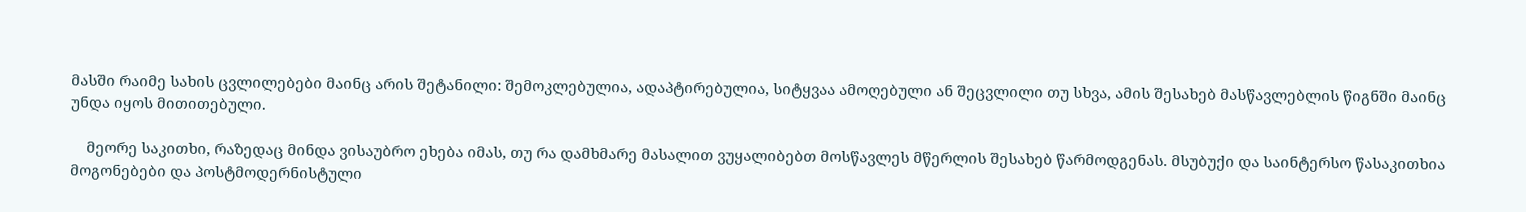მასში რაიმე სახის ცვლილებები მაინც არის შეტანილი: შემოკლებულია, ადაპტირებულია, სიტყვაა ამოღებული ან შეცვლილი თუ სხვა, ამის შესახებ მასწავლებლის წიგნში მაინც უნდა იყოს მითითებული.

    მეორე საკითხი, რაზედაც მინდა ვისაუბრო ეხება იმას, თუ რა დამხმარე მასალით ვუყალიბებთ მოსწავლეს მწერლის შესახებ წარმოდგენას. მსუბუქი და საინტერსო წასაკითხია მოგონებები და პოსტმოდერნისტული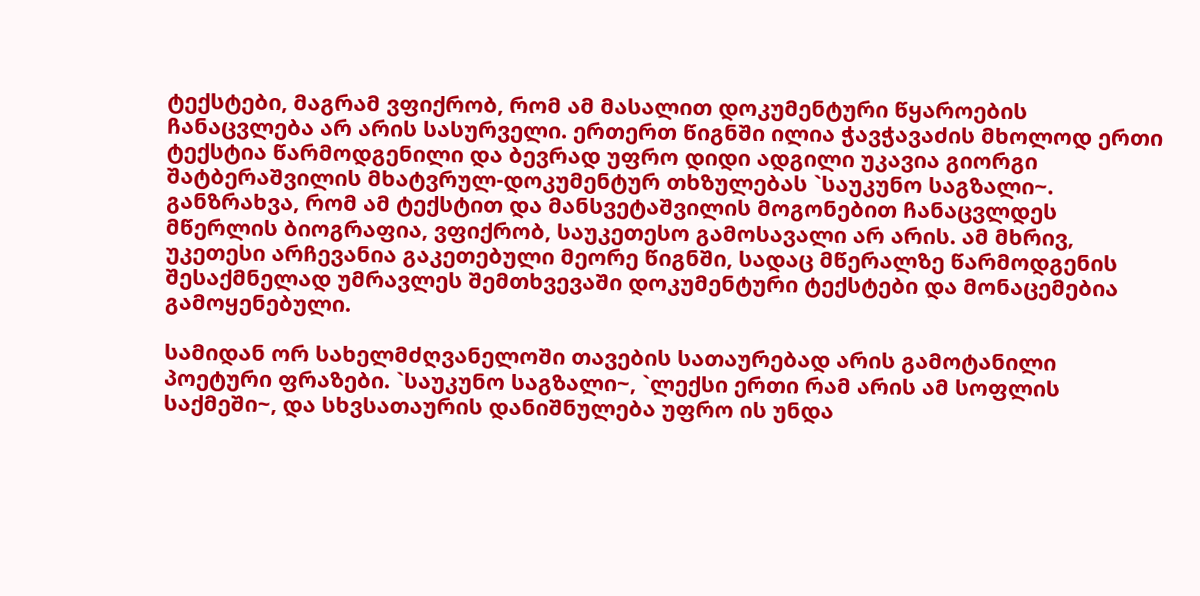ტექსტები, მაგრამ ვფიქრობ, რომ ამ მასალით დოკუმენტური წყაროების ჩანაცვლება არ არის სასურველი. ერთერთ წიგნში ილია ჭავჭავაძის მხოლოდ ერთი ტექსტია წარმოდგენილი და ბევრად უფრო დიდი ადგილი უკავია გიორგი შატბერაშვილის მხატვრულ-დოკუმენტურ თხზულებას `საუკუნო საგზალი~. განზრახვა, რომ ამ ტექსტით და მანსვეტაშვილის მოგონებით ჩანაცვლდეს მწერლის ბიოგრაფია, ვფიქრობ, საუკეთესო გამოსავალი არ არის. ამ მხრივ, უკეთესი არჩევანია გაკეთებული მეორე წიგნში, სადაც მწერალზე წარმოდგენის შესაქმნელად უმრავლეს შემთხვევაში დოკუმენტური ტექსტები და მონაცემებია გამოყენებული.

სამიდან ორ სახელმძღვანელოში თავების სათაურებად არის გამოტანილი პოეტური ფრაზები. `საუკუნო საგზალი~, `ლექსი ერთი რამ არის ამ სოფლის საქმეში~, და სხვსათაურის დანიშნულება უფრო ის უნდა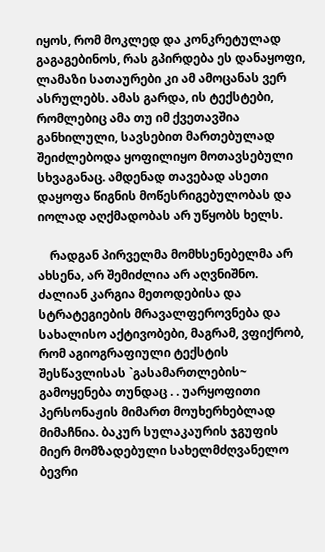იყოს, რომ მოკლედ და კონკრეტულად გაგაგებინოს, რას გპირდება ეს დანაყოფი, ლამაზი სათაურები კი ამ ამოცანას ვერ ასრულებს. ამას გარდა, ის ტექსტები, რომლებიც ამა თუ იმ ქვეთავშია განხილული, სავსებით მართებულად შეიძლებოდა ყოფილიყო მოთავსებული სხვაგანაც. ამდენად თავებად ასეთი დაყოფა წიგნის მოწესრიგებულობას და იოლად აღქმადობას არ უწყობს ხელს.

    რადგან პირველმა მომხსენებელმა არ ახსენა, არ შემიძლია არ აღვნიშნო. ძალიან კარგია მეთოდებისა და სტრატეგიების მრავალფეროვნება და სახალისო აქტივობები, მაგრამ, ვფიქრობ, რომ აგიოგრაფიული ტექსტის შესწავლისას `გასამართლების~ გამოყენება თუნდაც . . უარყოფითი პერსონაჟის მიმართ მოუხერხებლად მიმაჩნია. ბაკურ სულაკაურის ჯგუფის მიერ მომზადებული სახელმძღვანელო ბევრი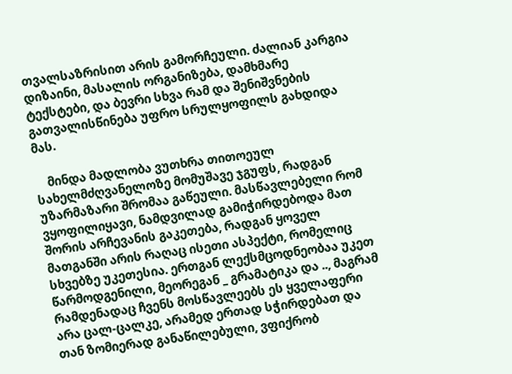თვალსაზრისით არის გამორჩეული. ძალიან კარგია დიზაინი, მასალის ორგანიზება, დამხმარე ტექსტები, და ბევრი სხვა რამ და შენიშვნების გათვალისწინება უფრო სრულყოფილს გახდიდა მას.

    მინდა მადლობა ვუთხრა თითოეულ სახელმძღვანელოზე მომუშავე ჯგუფს, რადგან უზარმაზარი შრომაა გაწეული. მასწავლებელი რომ ვყოფილიყავი, ნამდვილად გამიჭირდებოდა მათ შორის არჩევანის გაკეთება, რადგან ყოველ მათგანში არის რაღაც ისეთი ასპექტი, რომელიც სხვებზე უკეთესია. ერთგან ლექსმცოდნეობაა უკეთ წარმოდგენილი, მეორეგან _ გრამატიკა და .., მაგრამ რამდენადაც ჩვენს მოსწავლეებს ეს ყველაფერი არა ცალ-ცალკე, არამედ ერთად სჭირდებათ და თან ზომიერად განაწილებული, ვფიქრობ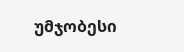უმჯობესი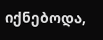იქნებოდა,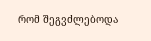რომ შეგვძლებოდა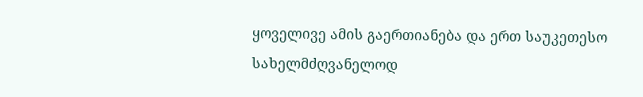ყოველივე ამის გაერთიანება და ერთ საუკეთესო სახელმძღვანელოდ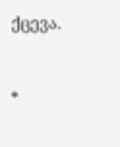ქცევა.



*